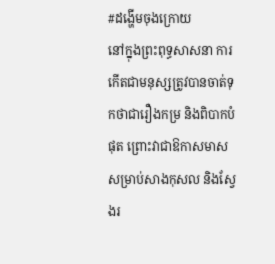#ដង្ហើមចុងក្រោយ
នៅក្នុងព្រះពុទ្ធសាសនា ការកើតជាមនុស្សត្រូវបានចាត់ទុកថាជារឿងកម្រ និងពិបាកបំផុត ព្រោះវាជាឱកាសមាសសម្រាប់សាងកុសល និងស្វែងរ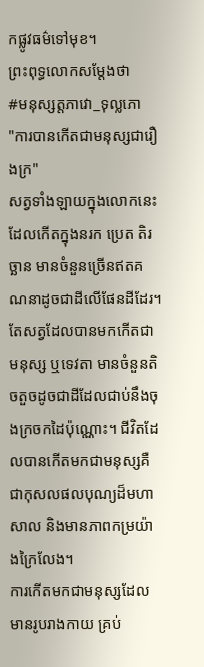កផ្លូវធម៌ទៅមុខ។
ព្រះពុទ្ធលោកសម្តែងថា
#មនុស្សត្តភាវោ_ទុល្លភោ
"ការបានកើតជាមនុស្សជារឿងក្រ"
សត្វទាំងឡាយក្នុងលោកនេះដែលកើតក្នុងនរក ប្រេត តិរច្ឆាន មានចំនួនច្រើនឥតគណនាដូចជាដីលើផែនដីដែរ។
តែសត្វដែលបានមកកើតជាមនុស្ស ឬទេវតា មានចំនួនតិចតួចដូចជាដីដែលជាប់នឹងចុងក្រចកដៃប៉ុណ្ណោះ។ ជីវិតដែលបានកើតមកជាមនុស្សគឺជាកុសលផលបុណ្យដ៏មហាសាល និងមានភាពកម្រយ៉ាងក្រៃលែង។
ការកើតមកជាមនុស្សដែលមានរូបរាងកាយ គ្រប់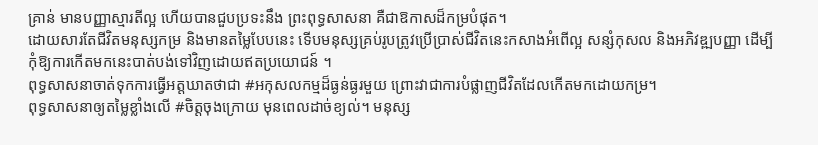គ្រាន់ មានបញ្ញាស្មារតីល្អ ហើយបានជួបប្រទះនឹង ព្រះពុទ្ធសាសនា គឺជាឱកាសដ៏កម្របំផុត។
ដោយសារតែជីវិតមនុស្សកម្រ និងមានតម្លៃបែបនេះ ទើបមនុស្សគ្រប់រូបត្រូវប្រើប្រាស់ជីវិតនេះកសាងអំពើល្អ សន្សំកុសល និងអភិវឌ្ឍបញ្ញា ដើម្បីកុំឱ្យការកើតមកនេះបាត់បង់ទៅវិញដោយឥតប្រយោជន៍ ។
ពុទ្ធសាសនាចាត់ទុកការធ្វើអត្តឃាតថាជា #អកុសលកម្មដ៏ធ្ងន់ធ្ងរមួយ ព្រោះវាជាការបំផ្លាញជីវិតដែលកើតមកដោយកម្រ។
ពុទ្ធសាសនាឲ្យតម្លៃខ្លាំងលើ #ចិត្តចុងក្រោយ មុនពេលដាច់ខ្យល់។ មនុស្ស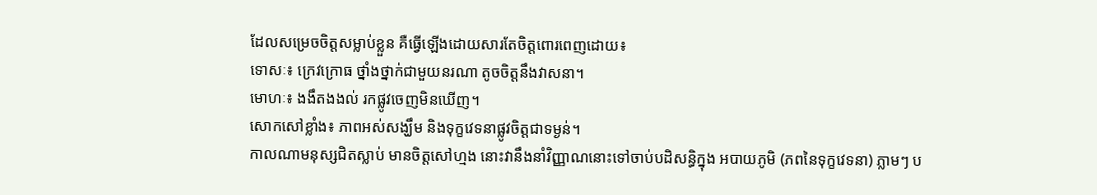ដែលសម្រេចចិត្តសម្លាប់ខ្លួន គឺធ្វើឡើងដោយសារតែចិត្តពោរពេញដោយ៖
ទោសៈ៖ ក្រេវក្រោធ ថ្នាំងថ្នាក់ជាមួយនរណា តូចចិត្តនឹងវាសនា។
មោហៈ៖ ងងឹតងងល់ រកផ្លូវចេញមិនឃើញ។
សោកសៅខ្លាំង៖ ភាពអស់សង្ឃឹម និងទុក្ខវេទនាផ្លូវចិត្តជាទម្ងន់។
កាលណាមនុស្សជិតស្លាប់ មានចិត្តសៅហ្មង នោះវានឹងនាំវិញ្ញាណនោះទៅចាប់បដិសន្ធិក្នុង អបាយភូមិ (ភពនៃទុក្ខវេទនា) ភ្លាមៗ ប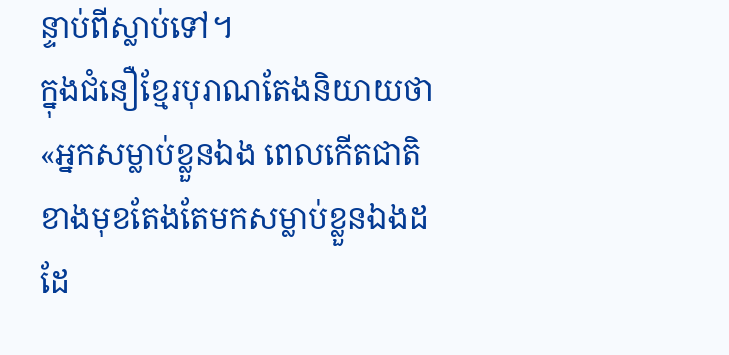ន្ទាប់ពីស្លាប់ទៅ។
ក្នុងជំនឿខ្មែរបុរាណតែងនិយាយថា «អ្នកសម្លាប់ខ្លួនឯង ពេលកើតជាតិខាងមុខតែងតែមកសម្លាប់ខ្លួនឯងដដែ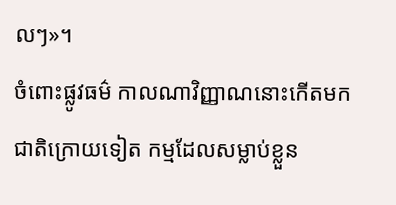លៗ»។
ចំពោះផ្លូវធម៌ កាលណាវិញ្ញាណនោះកើតមកជាតិក្រោយទៀត កម្មដែលសម្លាប់ខ្លួន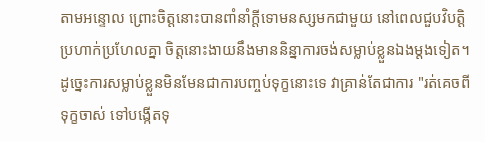តាមអន្ទោល ព្រោះចិត្តនោះបានពាំនាំក្តីទោមនស្សមកជាមួយ នៅពេលជួបវិបត្តិប្រហាក់ប្រហែលគ្នា ចិត្តនោះងាយនឹងមាននិន្នាការចង់សម្លាប់ខ្លួនឯងម្តងទៀត។ ដូច្នេះការសម្លាប់ខ្លួនមិនមែនជាការបញ្ចប់ទុក្ខនោះទេ វាគ្រាន់តែជាការ "រត់គេចពីទុក្ខចាស់ ទៅបង្កើតទុ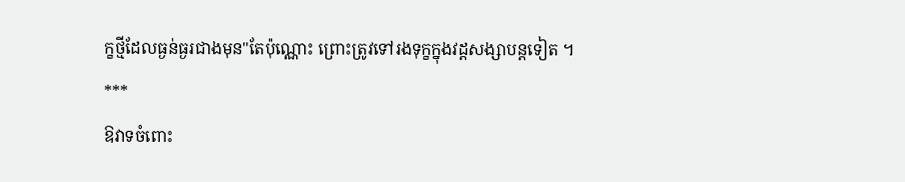ក្ខថ្មីដែលធ្ងន់ធ្ងរជាងមុន"តែប៉ុណ្ណោះ ព្រោះត្រូវទៅរងទុក្ខក្នុងវដ្តសង្សាបន្តទៀត ។
***
ឱវាទចំពោះ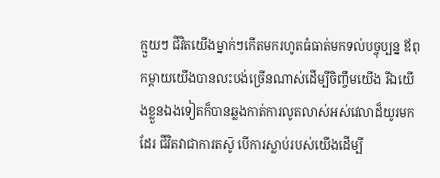ក្មួយៗ ជីវិតយើងម្នាក់ៗកើតមករហូតធំធាត់មកទល់បច្ចុប្បន្ន ឪពុកម្តាយយើងបានលះបង់ច្រើនណាស់ដើម្បីចិញ្ចឹមយើង រីឯយើងខ្លួនឯងទៀតក៏បានឆ្លងកាត់ការលូតលាស់អស់វេលាដ៏យូរមកដែរ ជីវិតវាជាការតស៑ូ បើការស្លាប់របស់យើងដើម្បី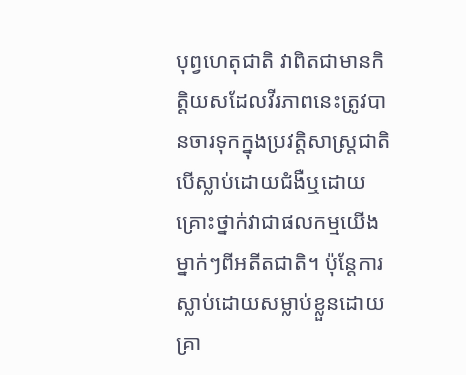បុព្វហេតុជាតិ វាពិតជាមានកិត្តិយសដែលវីរភាពនេះត្រូវបានចារទុកក្នុងប្រវត្តិសាស្រ្តជាតិ បើស្លាប់ដោយជំងឺឬដោយគ្រោះថ្នាក់វាជាផលកម្មយើងម្នាក់ៗពីអតីតជាតិ។ ប៉ុន្តែការស្លាប់ដោយសម្លាប់ខ្លួនដោយគ្រា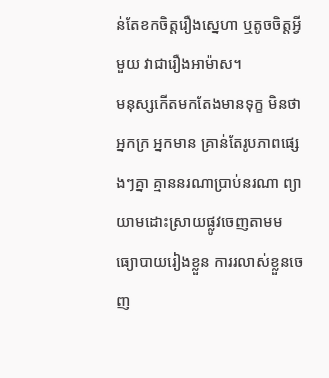ន់តែខកចិត្តរឿងស្នេហា ឬតូចចិត្តអ្វីមួយ វាជារឿងអាម៉ាស។
មនុស្សកើតមកតែងមានទុក្ខ មិនថាអ្នកក្រ អ្នកមាន គ្រាន់តែរូបភាពផ្សេងៗគ្នា គ្មាននរណាប្រាប់នរណា ព្យាយាមដោះស្រាយផ្លូវចេញតាមមធ្យោបាយរៀងខ្លួន ការរលាស់ខ្លួនចេញ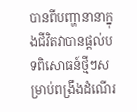បានពីបញ្ហានានាក្នុងជីវិតវាបានផ្តល់បទពិសោធន៍ថ្មីៗសម្រាប់ពង្រឹងដំណើរ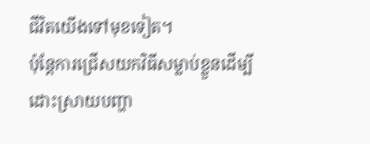ជីវិតយើងទៅមុខទៀត។
ប៉ុន្តែការជ្រើសយកវិធីសម្លាប់ខ្លួនដើម្បីដោះស្រាយបញ្ហា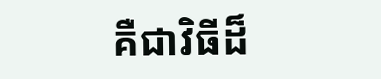គឺជាវិធីដ៏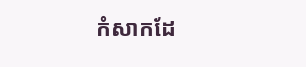កំសាកដែ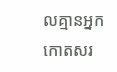លគ្មានអ្នកកោតសរ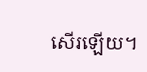សើរឡើយ។